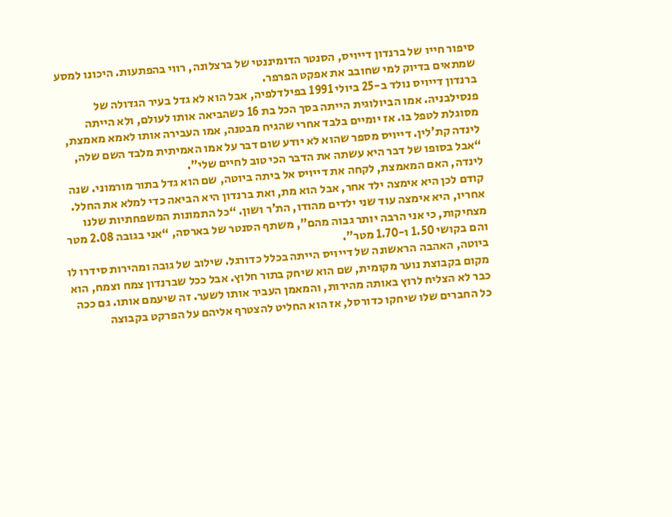סיפור חייו של ברנדון דייויס, הסנטר הדומיננטי של ברצלונה, רווי בהפתעות. היכונו למסע שמתאים בדיוק למי שחובב את אפקט הפרפר.
ברנדון דייויס נולד ב-25 ביולי 1991 בפילדלפיה, אבל הוא לא גדל בעיר הגדולה של פנסילבניה. אמו הביולוגית הייתה בסך הכל בת 16 כשהביאה אותו לעולם, ולא הייתה מסוגלת לטפל בו. אז יומיים בלבד אחרי שהגיח מבטנה, אמו העבירה אותו לאמא מאמצת, לינדה קת’לין. דייויס מספר שהוא לא יודע שום דבר על אמו האמיתית מלבד השם שלה, “אבל בסופו של דבר היא עשתה את הדבר הכי טוב לחיים שלי”.
לינדה, האם המאמצת, לקחה את דייויס אל ביתה ביוטה, שם הוא גדל בתור מורמוני. שנה קודם לכן היא אימצה ילד אחר, אבל הוא מת, ואת ברנדון היא הביאה כדי למלא את החלל. אחריו, היא אימצה עוד שני ילדים מהודו, הת’ר ושון. “כל התמונות המשפחתיות שלנו מצחיקות, כי אני הרבה יותר גבוה מהם”, משתף הסנטר של בארסה, “אני בגובה 2.08 מטר והם בקושי 1.50 ו-1.70 מטר”.
ביוטה, האהבה הראשונה של דייויס הייתה בכלל כדורגל. שילוב של גובה ומהירות סידרו לו מקום בקבוצת נוער מקומית, שם הוא שיחק בתור חלוץ. אבל ככל שברנדון צמח וצמח, הוא כבר לא הצליח לרוץ באותה מהירות, והמאמן העביר אותו לשער. זה שיעמם אותו. גם ככה כל החברים שלו שיחקו כדורסל, אז הוא החליט להצטרף אליהם על הפרקט בקבוצה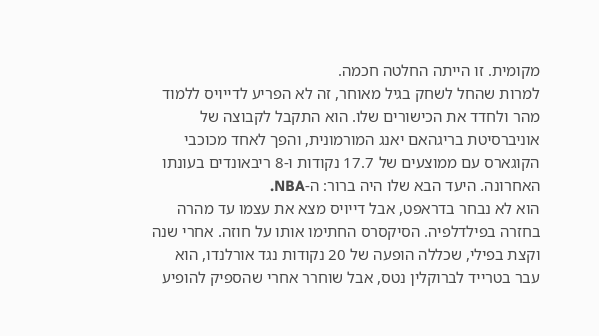מקומית. זו הייתה החלטה חכמה.
למרות שהחל לשחק בגיל מאוחר, זה לא הפריע לדייויס ללמוד מהר ולחדד את הכישורים שלו. הוא התקבל לקבוצה של אוניברסיטת בריגהאם יאנג המורמונית, והפך לאחד מכוכבי הקוגארס עם ממוצעים של 17.7 נקודות ו-8 ריבאונדים בעונתו האחרונה. היעד הבא שלו היה ברור: ה-NBA.
הוא לא נבחר בדראפט, אבל דייויס מצא את עצמו עד מהרה בחזרה בפילדלפיה. הסיקסרס החתימו אותו על חוזה. אחרי שנה וקצת בפילי, שכללה הופעה של 20 נקודות נגד אורלנדו, הוא עבר בטרייד לברוקלין נטס, אבל שוחרר אחרי שהספיק להופיע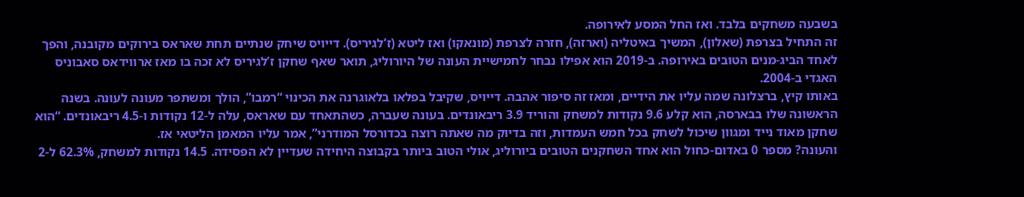בשבעה משחקים בלבד. ואז החל המסע לאירופה.
זה התחיל בצרפת (שאלון), המשיך באיטליה (וארזה), חזרה לצרפת (מונאקו) ואז ליטא (ז’לגיריס). דייויס שיחק שנתיים תחת שאראס בירוקים מקובנה, והפך לאחד הביג-מנים הטובים באירופה. ב-2019 הוא אפילו נבחר לחמישיית העונה של היורוליג, תואר שאף שחקן ז’לגיריס לא זכה בו מאז ארווידאס סאבוניס האגדי ב-2004.
באותו קיץ, ברצלונה שמה עליו את הידיים, ומאז זה סיפור אהבה. דייויס, שקיבל בפלאו בלאוגרנה את הכינוי “רמבו”, הולך ומשתפר מעונה לעונה. בשנה הראשונה שלו בבארסה, הוא קלע 9.6 נקודות למשחק והוריד 3.9 ריבאונדים. בעונה שעברה, כשהתאחד עם שאראס, עלה ל-12 נקודות ו-4.5 ריבאונדים. “הוא שחקן מאוד נייד ומגוון שיכול לשחק בכל חמש העמדות, וזה בדיוק מה שאתה רוצה בכדורסל המודרני”, אמר עליו המאמן הליטאי אז.
והעונה? מספר 0 באדום-כחול הוא אחד השחקנים הטובים ביורוליג, אולי הטוב ביותר בקבוצה היחידה שעדיין לא הפסידה. 14.5 נקודות למשחק, 62.3% ל-2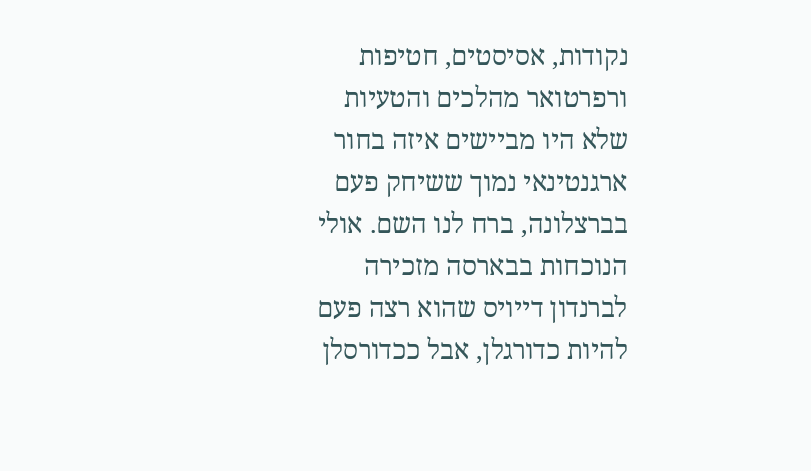נקודות, אסיסטים, חטיפות ורפרטואר מהלכים והטעיות שלא היו מביישים איזה בחור ארגנטינאי נמוך ששיחק פעם בברצלונה, ברח לנו השם. אולי הנוכחות בבארסה מזכירה לברנדון דייויס שהוא רצה פעם להיות כדורגלן, אבל ככדורסלן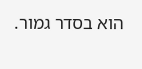הוא בסדר גמור.